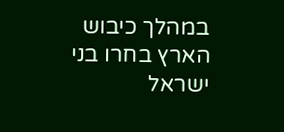במהלך כיבוש הארץ בחרו בני ישראל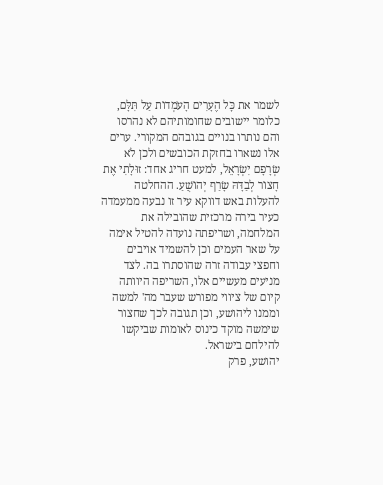לשמר את כׇּל הֶעָרִים הָעֹמְדוֹת עַל תִּלָּם, כלומר יישובים שחומותיהם לא נהרסו והם נותרו בנויים בגובהם המקורי. ערים אלו נשארו בחזקת הכובשים ולכן לֹא שְׂרָפָם יִשְׂרָאֵל, למעט חריג אחד: זוּלָתִי אֶת חָצוֹר לְבַדָּהּ שָׂרַף יְהוֹשֻׁעַ. ההחלטה להעלות באש דווקא עיר זו נבעה ממעמדה כעיר בירה מרכזית שהובילה את המלחמה, ושריפתה נועדה להטיל אימה על שאר העמים וכן להשמיד אויבים וחפצי עבודה זרה שהוסתרו בה. לצד מניעים מעשיים אלו, השריפה היוותה קיום של ציווי מפורש שעבר מה' למשה וממנו ליהושע, וכן תגובה לכך שחצור שימשה מוקד כינוס לאומות שביקשו להילחם בישראל.
יהושע, פרק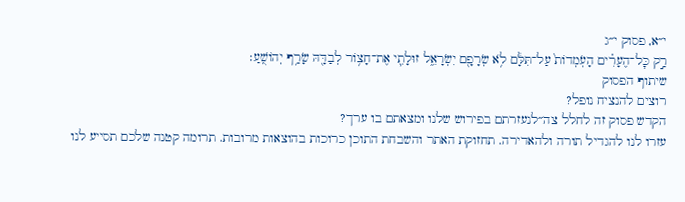י״א, פסוק י״ג
רַ֣ק כׇּל־הֶעָרִ֗ים הָעֹֽמְדוֹת֙ עַל־תִּלָּ֔ם לֹ֥א שְׂרָפָ֖ם יִשְׂרָאֵ֑ל זוּלָתִ֛י אֶת־חָצ֥וֹר לְבַדָּ֖הּ שָׂרַ֥ף יְהוֹשֻֽׁעַ׃
שיתוף הפסוק
רוצים להנציח נופל?
הקדש פסוק זה לחלל צה״לנעזרתם בפירוש שלנו ומצאתם בו ערך?
עזרו לנו להגדיל תורה ולהאדירה. תחזוקת האתר והשבחת התוכן כרוכות בהוצאות מרובות. תרומה קטנה שלכם תסייע לנו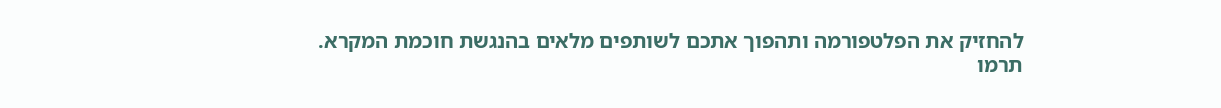להחזיק את הפלטפורמה ותהפוך אתכם לשותפים מלאים בהנגשת חוכמת המקרא.
תרמו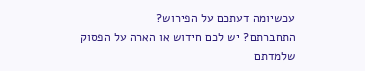עכשיומה דעתכם על הפירוש?
התחברתם? יש לכם חידוש או הארה על הפסוק שלמדתם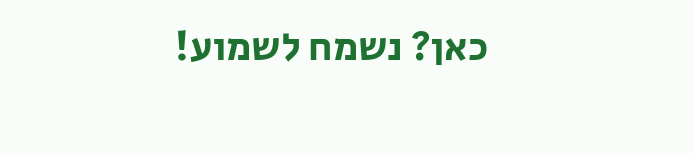כאן? נשמח לשמוע!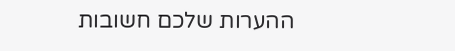ההערות שלכם חשובות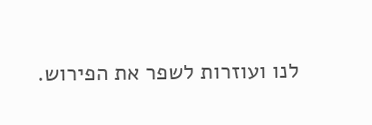לנו ועוזרות לשפר את הפירוש.